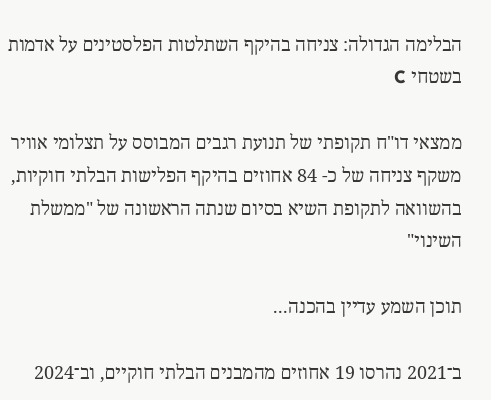הבלימה הגדולה: צניחה בהיקף השתלטות הפלסטינים על אדמות בשטחי C

ממצאי דו"ח תקופתי של תנועת רגבים המבוסס על תצלומי אוויר משקף צניחה של כ- 84 אחוזים בהיקף הפלישות הבלתי חוקיות, בהשוואה לתקופת השיא בסיום שנתה הראשונה של "ממשלת השינוי"

תוכן השמע עדיין בהכנה...

ב־2021 נהרסו 19 אחוזים מהמבנים הבלתי חוקיים, וב־2024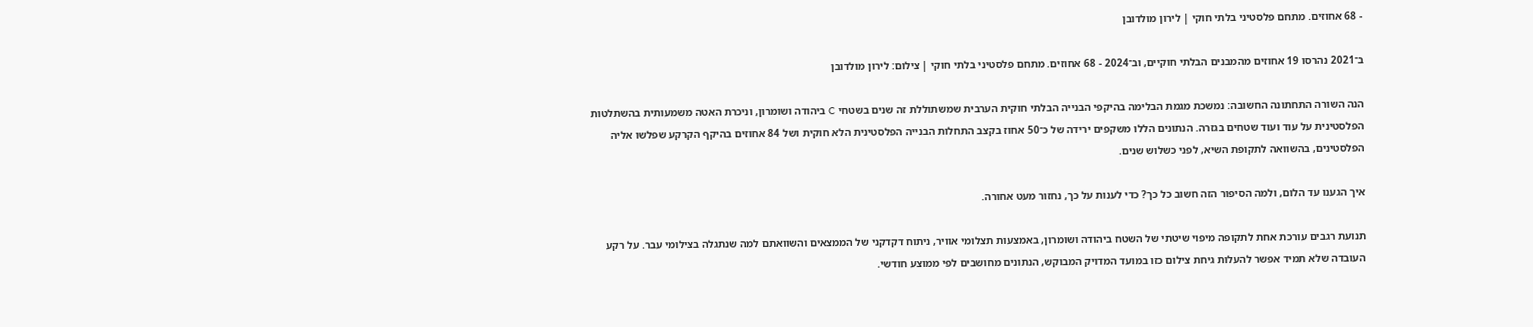- 68 אחוזים. מתחם פלסטיני בלתי חוקי | לירון מולדובן

ב־2021 נהרסו 19 אחוזים מהמבנים הבלתי חוקיים, וב־2024 - 68 אחוזים. מתחם פלסטיני בלתי חוקי | צילום: לירון מולדובן

הנה השורה התחתונה החשובה: נמשכת מגמת הבלימה בהיקפי הבנייה הבלתי חוקית הערבית שמשתוללת זה שנים בשטחי C ביהודה ושומרון, וניכרת האטה משמעותית בהשתלטות הפלסטינית על עוד ועוד שטחים בגזרה. הנתונים הללו משקפים ירידה של כ־50 אחוז בקצב התחלות הבנייה הפלסטינית הלא חוקית ושל 84 אחוזים בהיקף הקרקע שפלשו אליה הפלסטינים, בהשוואה לתקופת השיא, לפני כשלוש שנים.

איך הגענו עד הלום, ולמה הסיפור הזה חשוב כל כך? כדי לענות על כך, נחזור מעט אחורה.

תנועת רגבים עורכת אחת לתקופה מיפוי שיטתי של השטח ביהודה ושומרון, באמצעות תצלומי אוויר, ניתוח דקדקני של הממצאים והשוואתם למה שנתגלה בצילומי עבר. על רקע העובדה שלא תמיד אפשר להעלות גיחת צילום כזו במועד המדויק המבוקש, הנתונים מחושבים לפי ממוצע חודשי.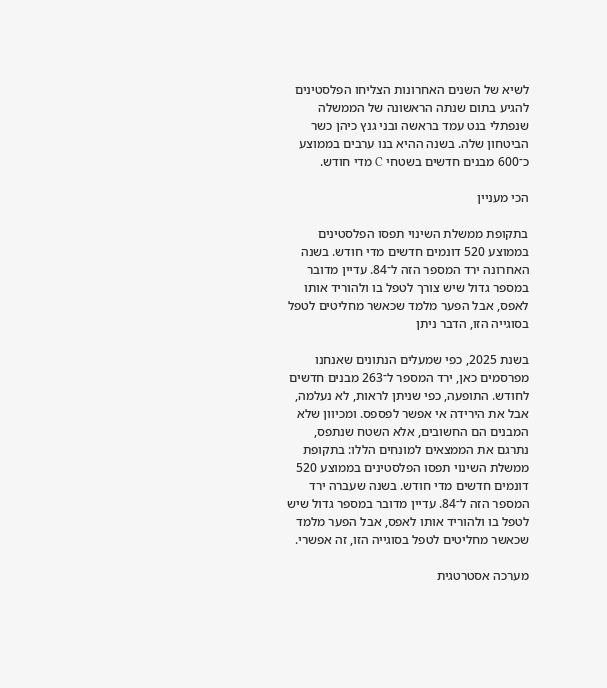לשיא של השנים האחרונות הצליחו הפלסטינים להגיע בתום שנתה הראשונה של הממשלה שנפתלי בנט עמד בראשה ובני גנץ כיהן כשר הביטחון שלה. בשנה ההיא בנו ערבים בממוצע כ־600 מבנים חדשים בשטחי C מדי חודש.

הכי מעניין

בתקופת ממשלת השינוי תפסו הפלסטינים בממוצע 520 דונמים חדשים מדי חודש. בשנה האחרונה ירד המספר הזה ל־84. עדיין מדובר במספר גדול שיש צורך לטפל בו ולהוריד אותו לאפס, אבל הפער מלמד שכאשר מחליטים לטפל בסוגייה הזו, הדבר ניתן

בשנת 2025, כפי שמעלים הנתונים שאנחנו מפרסמים כאן, ירד המספר ל־263 מבנים חדשים לחודש. התופעה, כפי שניתן לראות, לא נעלמה, אבל את הירידה אי אפשר לפספס. ומכיוון שלא המבנים הם החשובים, אלא השטח שנתפס, נתרגם את הממצאים למונחים הללו: בתקופת ממשלת השינוי תפסו הפלסטינים בממוצע 520 דונמים חדשים מדי חודש. בשנה שעברה ירד המספר הזה ל־84. עדיין מדובר במספר גדול שיש לטפל בו ולהוריד אותו לאפס, אבל הפער מלמד שכאשר מחליטים לטפל בסוגייה הזו, זה אפשרי.

מערכה אסטרטגית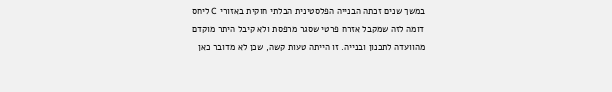במשך שנים זכתה הבנייה הפלסטינית הבלתי חוקית באזורי C ליחס דומה לזה שמקבל אזרח פרטי שסגר מרפסת ולא קיבל היתר מוקדם מהוועדה לתכנון ובנייה. זו הייתה טעות קשה, שכן לא מדובר כאן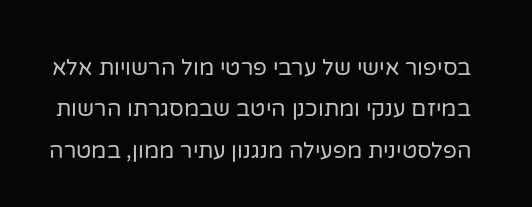בסיפור אישי של ערבי פרטי מול הרשויות אלא במיזם ענקי ומתוכנן היטב שבמסגרתו הרשות הפלסטינית מפעילה מנגנון עתיר ממון, במטרה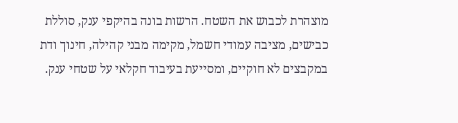מוצהרת לכבוש את השטח. הרשות בונה בהיקפי ענק, סוללת כבישים, מציבה עמודי חשמל, מקימה מבני קהילה, חינוך ודת במקבצים לא חוקיים, ומסייעת בעיבוד חקלאי על שטחי ענק.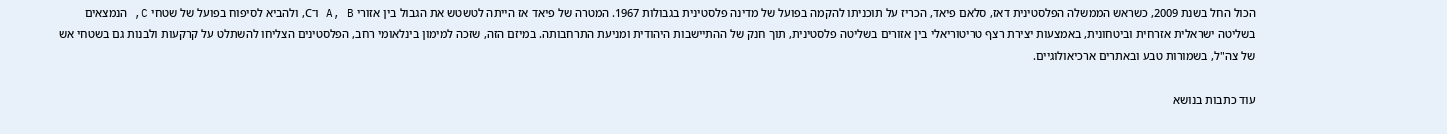הכול החל בשנת 2009, כשראש הממשלה הפלסטינית דאז, סלאם פיאד, הכריז על תוכניתו להקמה בפועל של מדינה פלסטינית בגבולות 1967. המטרה של פיאד אז הייתה לטשטש את הגבול בין אזורי A, B ו־C, ולהביא לסיפוח בפועל של שטחי C, הנמצאים בשליטה ישראלית אזרחית וביטחונית, באמצעות יצירת רצף טריטוריאלי בין אזורים בשליטה פלסטינית, תוך חנק של ההתיישבות היהודית ומניעת התרחבותה. במיזם הזה, שזכה למימון בינלאומי רחב, הפלסטינים הצליחו להשתלט על קרקעות ולבנות גם בשטחי אש של צה"ל, בשמורות טבע ובאתרים ארכיאולוגיים.

עוד כתבות בנושא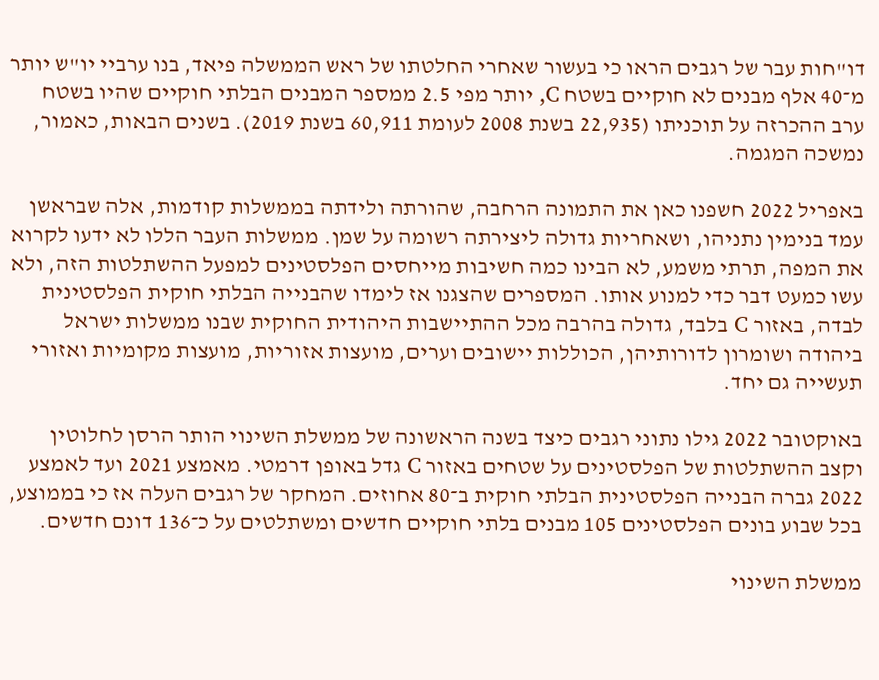דו"חות עבר של רגבים הראו כי בעשור שאחרי החלטתו של ראש הממשלה פיאד, בנו ערביי יו"ש יותר מ־40 אלף מבנים לא חוקיים בשטח C, יותר מפי 2.5 ממספר המבנים הבלתי חוקיים שהיו בשטח ערב ההכרזה על תוכניתו (22,935 בשנת 2008 לעומת 60,911 בשנת 2019). בשנים הבאות, כאמור, נמשכה המגמה.

באפריל 2022 חשפנו כאן את התמונה הרחבה, שהורתה ולידתה בממשלות קודמות, אלה שבראשן עמד בנימין נתניהו, ושאחריות גדולה ליצירתה רשומה על שמן. ממשלות העבר הללו לא ידעו לקרוא את המפה, תרתי משמע, לא הבינו כמה חשיבות מייחסים הפלסטינים למפעל ההשתלטות הזה, ולא עשו כמעט דבר כדי למנוע אותו. המספרים שהצגנו אז לימדו שהבנייה הבלתי חוקית הפלסטינית לבדה, באזור C בלבד, גדולה בהרבה מכל ההתיישבות היהודית החוקית שבנו ממשלות ישראל ביהודה ושומרון לדורותיהן, הכוללות יישובים וערים, מועצות אזוריות, מועצות מקומיות ואזורי תעשייה גם יחד.

באוקטובר 2022 גילו נתוני רגבים כיצד בשנה הראשונה של ממשלת השינוי הותר הרסן לחלוטין וקצב ההשתלטות של הפלסטינים על שטחים באזור C גדל באופן דרמטי. מאמצע 2021 ועד לאמצע 2022 גברה הבנייה הפלסטינית הבלתי חוקית ב־80 אחוזים. המחקר של רגבים העלה אז כי בממוצע, בכל שבוע בונים הפלסטינים 105 מבנים בלתי חוקיים חדשים ומשתלטים על כ־136 דונם חדשים.

ממשלת השינוי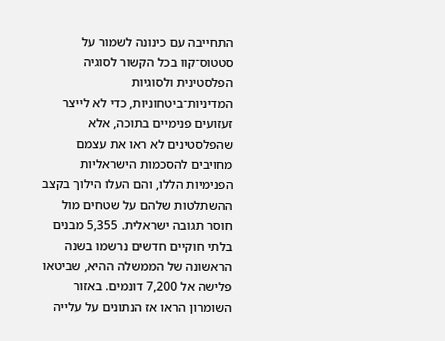התחייבה עם כינונה לשמור על סטטוס־קוו בכל הקשור לסוגיה הפלסטינית ולסוגיות המדיניות־ביטחוניות, כדי לא לייצר זעזועים פנימיים בתוכה, אלא שהפלסטינים לא ראו את עצמם מחויבים להסכמות הישראליות הפנימיות הללו, והם העלו הילוך בקצב ההשתלטות שלהם על שטחים מול חוסר תגובה ישראלית. 5,355 מבנים בלתי חוקיים חדשים נרשמו בשנה הראשונה של הממשלה ההיא, שביטאו פלישה אל 7,200 דונמים. באזור השומרון הראו אז הנתונים על עלייה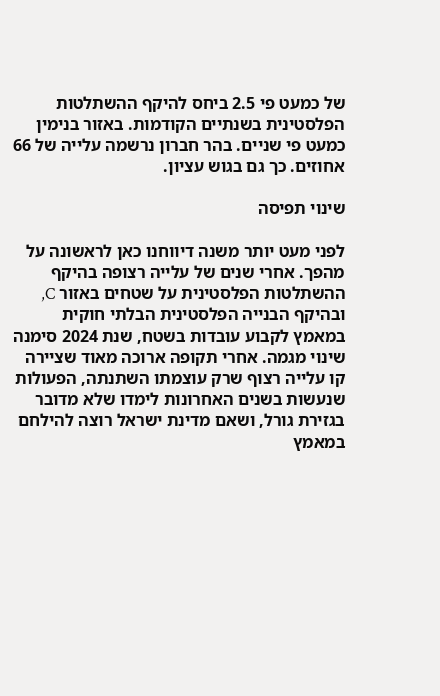של כמעט פי 2.5 ביחס להיקף ההשתלטות הפלסטינית בשנתיים הקודמות. באזור בנימין כמעט פי שניים. בהר חברון נרשמה עלייה של 66 אחוזים. כך גם בגוש עציון.

שינוי תפיסה

לפני מעט יותר משנה דיווחנו כאן לראשונה על מהפך. אחרי שנים של עלייה רצופה בהיקף ההשתלטות הפלסטינית על שטחים באזור C, ובהיקף הבנייה הפלסטינית הבלתי חוקית במאמץ לקבוע עובדות בשטח, שנת 2024 סימנה שינוי מגמה. אחרי תקופה ארוכה מאוד שציירה קו עלייה רצוף שרק עוצמתו השתנתה, הפעולות שנעשות בשנים האחרונות לימדו שלא מדובר בגזירת גורל, ושאם מדינת ישראל רוצה להילחם במאמץ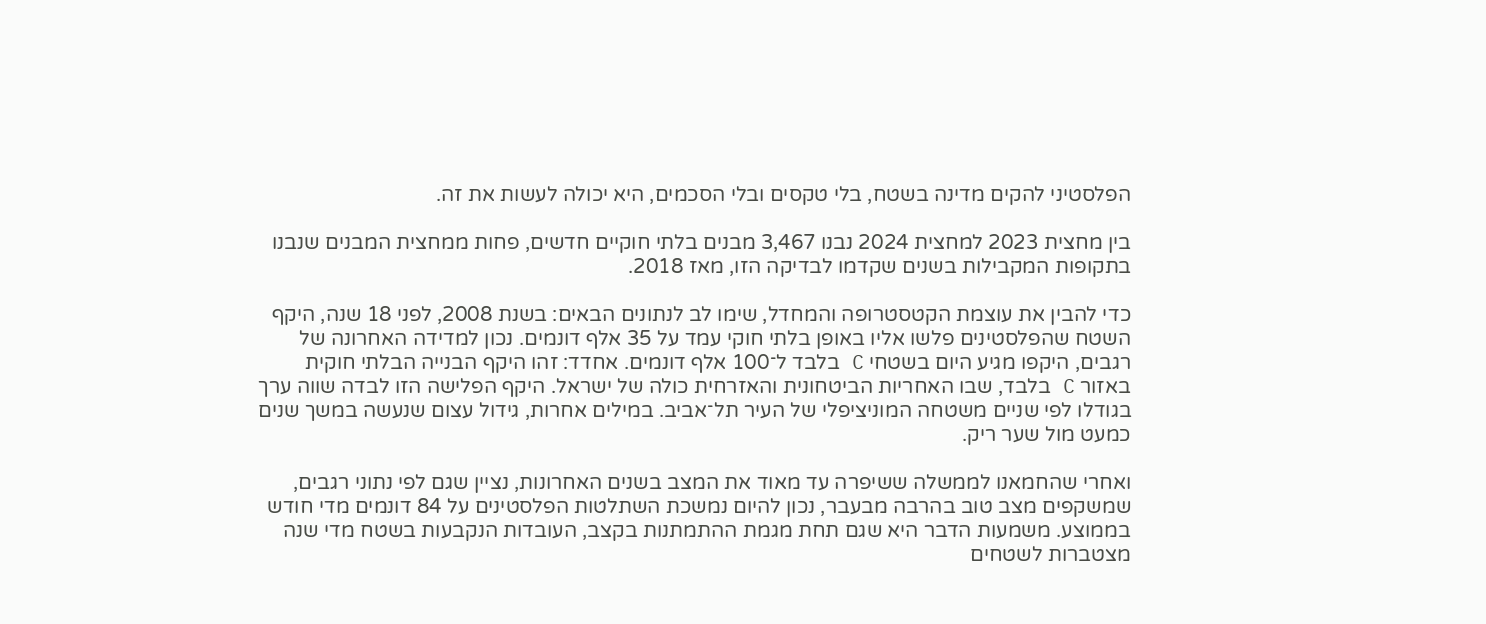הפלסטיני להקים מדינה בשטח, בלי טקסים ובלי הסכמים, היא יכולה לעשות את זה.

בין מחצית 2023 למחצית 2024 נבנו 3,467 מבנים בלתי חוקיים חדשים, פחות ממחצית המבנים שנבנו בתקופות המקבילות בשנים שקדמו לבדיקה הזו, מאז 2018.

כדי להבין את עוצמת הקטסטרופה והמחדל, שימו לב לנתונים הבאים: בשנת 2008, לפני 18 שנה, היקף השטח שהפלסטינים פלשו אליו באופן בלתי חוקי עמד על 35 אלף דונמים. נכון למדידה האחרונה של רגבים, היקפו מגיע היום בשטחי C בלבד ל־100 אלף דונמים. אחדד: זהו היקף הבנייה הבלתי חוקית באזור C בלבד, שבו האחריות הביטחונית והאזרחית כולה של ישראל. היקף הפלישה הזו לבדה שווה ערך בגודלו לפי שניים משטחה המוניציפלי של העיר תל־אביב. במילים אחרות, גידול עצום שנעשה במשך שנים כמעט מול שער ריק.

ואחרי שהחמאנו לממשלה ששיפרה עד מאוד את המצב בשנים האחרונות, נציין שגם לפי נתוני רגבים, שמשקפים מצב טוב בהרבה מבעבר, נכון להיום נמשכת השתלטות הפלסטינים על 84 דונמים מדי חודש בממוצע. משמעות הדבר היא שגם תחת מגמת ההתמתנות בקצב, העובדות הנקבעות בשטח מדי שנה מצטברות לשטחים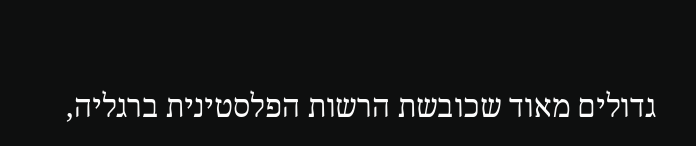גדולים מאוד שכובשת הרשות הפלסטינית ברגליה,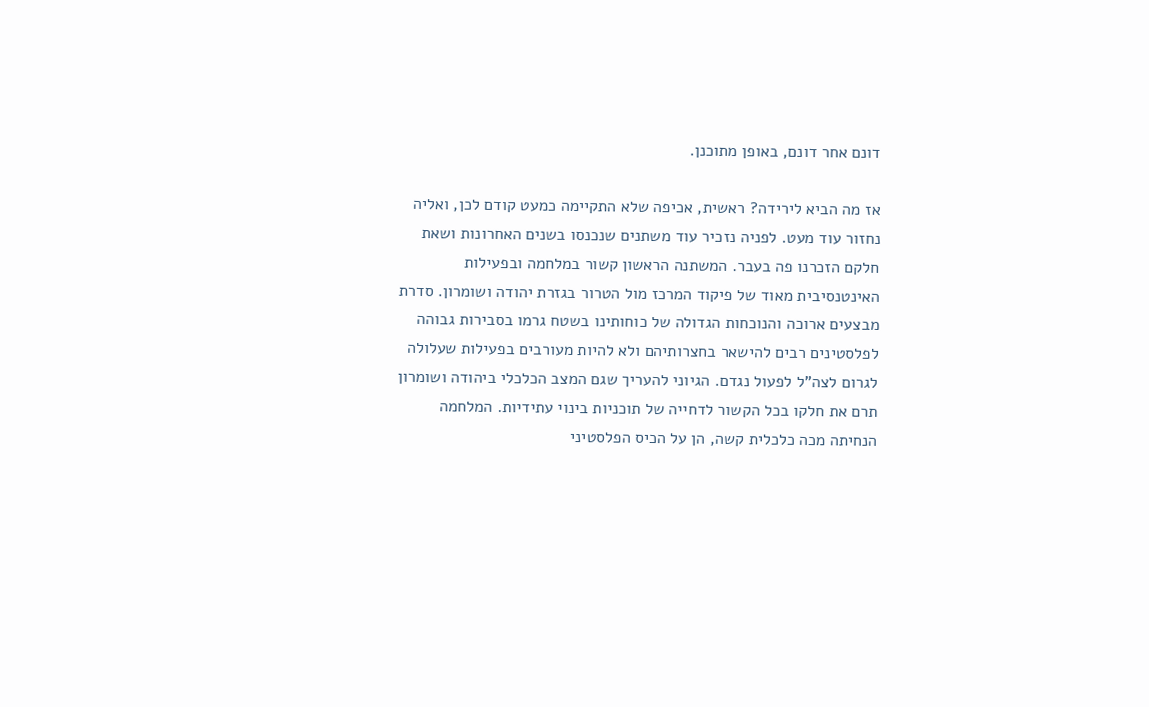דונם אחר דונם, באופן מתוכנן.

אז מה הביא לירידה? ראשית, אכיפה שלא התקיימה כמעט קודם לכן, ואליה נחזור עוד מעט. לפניה נזכיר עוד משתנים שנכנסו בשנים האחרונות ושאת חלקם הזכרנו פה בעבר. המשתנה הראשון קשור במלחמה ובפעילות האינטנסיבית מאוד של פיקוד המרכז מול הטרור בגזרת יהודה ושומרון. סדרת מבצעים ארוכה והנוכחות הגדולה של כוחותינו בשטח גרמו בסבירות גבוהה לפלסטינים רבים להישאר בחצרותיהם ולא להיות מעורבים בפעילות שעלולה לגרום לצה"ל לפעול נגדם. הגיוני להעריך שגם המצב הכלכלי ביהודה ושומרון תרם את חלקו בכל הקשור לדחייה של תוכניות בינוי עתידיות. המלחמה הנחיתה מכה כלכלית קשה, הן על הכיס הפלסטיני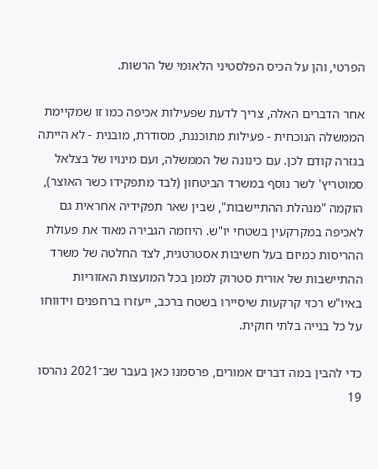הפרטי, והן על הכיס הפלסטיני הלאומי של הרשות.

אחר הדברים האלה, צריך לדעת שפעילות אכיפה כמו זו שמקיימת הממשלה הנוכחית - פעילות מתוכננת, מסודרת, מובנית - לא הייתה בגזרה קודם לכן. עם כינונה של הממשלה, ועם מינויו של בצלאל סמוטריץ' לשר נוסף במשרד הביטחון (לבד מתפקידו כשר האוצר), הוקמה "מנהלת ההתיישבות", שבין שאר תפקידיה אחראית גם לאכיפה במקרקעין בשטחי יו"ש. היוזמה הגבירה מאוד את פעולת ההריסות כמיזם בעל חשיבות אסטרטגית, לצד החלטה של משרד ההתיישבות של אורית סטרוק לממן בכל המועצות האזוריות באיו"ש רכזי קרקעות שיסיירו בשטח ברכב, ייעזרו ברחפנים וידווחו על כל בנייה בלתי חוקית.

כדי להבין במה דברים אמורים, פרסמנו כאן בעבר שב־2021 נהרסו 19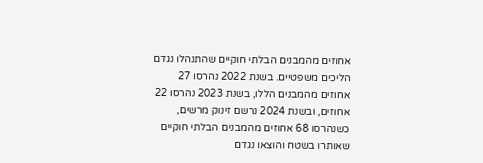אחוזים מהמבנים הבלתי חוקיים שהתנהלו נגדם הליכים משפטיים. בשנת 2022 נהרסו 27 אחוזים מהמבנים הללו, בשנת 2023 נהרסו 22 אחוזים, ובשנת 2024 נרשם זינוק מרשים, כשנהרסו 68 אחוזים מהמבנים הבלתי חוקיים שאותרו בשטח והוצאו נגדם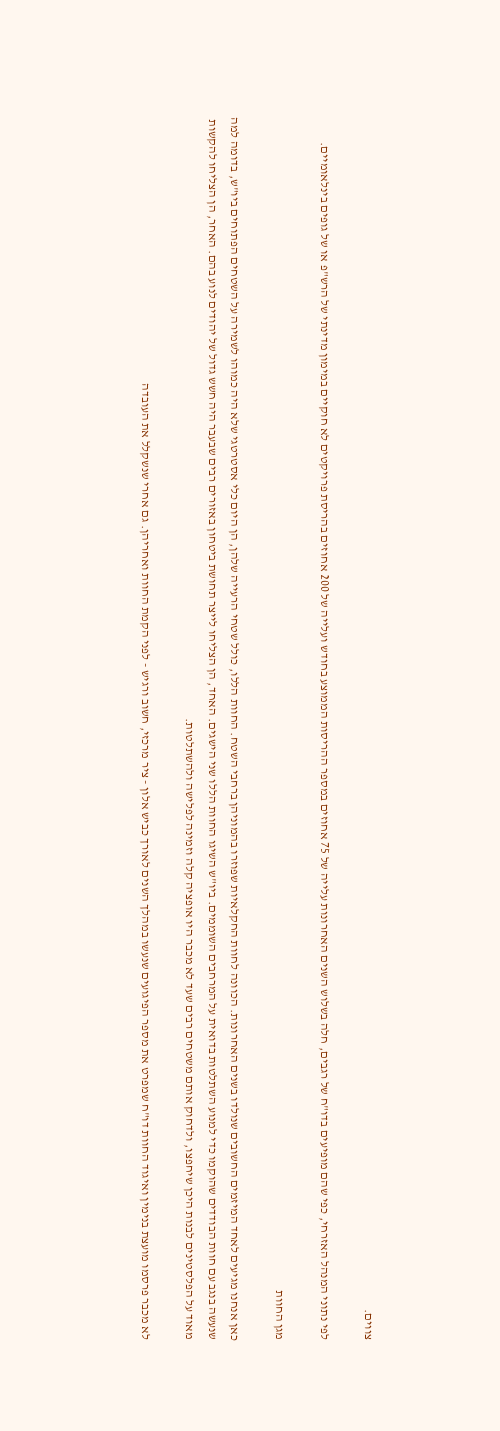צווים.

לפי נתוני המנהל האזרחי, כפי שהם מופיעים בדו"ח של רגבים, חלה בשלוש השנים האחרונות עלייה של 75 אחוזים במספר ההריסות הממוצע בחודש ועלייה של 200 אחוזים בהריסת פרויקטים לא חוקיים במימון מדינתי של הרש"פ או של גופים בינלאומיים.

מגן החוות

כאן אנחנו מגיעים לאחד המיזמים החשובים שנולדו בשנים האחרונות. הכוונה לחוות החקלאיות שפוזרו בהמוניהן ברחבי השטח. החוות הללו, כולל שטחי הרעייה שלהן, הן היום כלי אסטרטגי שלא היה כמוהו לשמירה על השטחים הפתוחים ביו"ש, בדומה למה שנעשה בנגב עם חוות הבודדים שהוקמו כדי למנוע השתלטות בדואית על המרחבים השוממים. ביו"ש השיגו החוות הללו שני הישגים. האחד, הן הצליחו לייצר תחושת ביטחון באזורים רבים שבעבר היה חשש גדול של יהודים לנוע בהם. האחר, הן הצליחו להקשות מאוד על הפלסטינים לבנות היכן שיחפצו, ולדחוק אותם משטחים רבים שעד לא מכבר היו אופציה קלה וזמינה לפלישה ולהשתלטות.

לא מכבר פרסמו מועצת בנימין ואיגוד החוות דו"ח שמפרט את מספר הפיגועים שנעשו במהלך השנים לאורך כביש אלון - ציר מרכזי, חשוב ורגיש - לפני הקמת החוות ואחריהן. גם אחרי שנשקלל את העובדה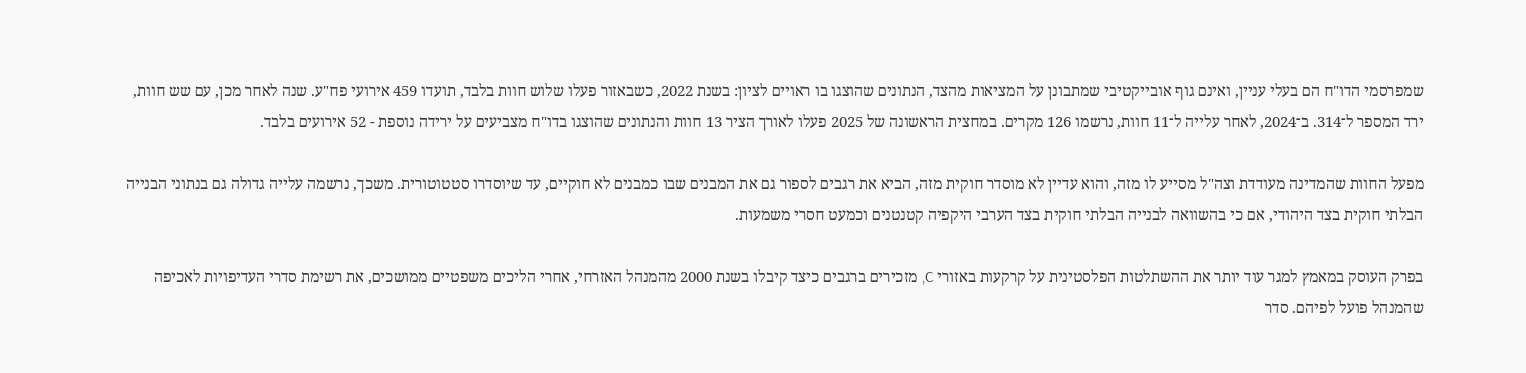שמפרסמי הדו"ח הם בעלי עניין, ואינם גוף אובייקטיבי שמתבונן על המציאות מהצד, הנתונים שהוצגו בו ראויים לציון: בשנת 2022, כשבאזור פעלו שלוש חוות בלבד, תועדו 459 אירועי פח"ע. שנה לאחר מכן, עם שש חוות, ירד המספר ל־314. ב־2024, לאחר עלייה ל־11 חוות, נרשמו 126 מקרים. במחצית הראשונה של 2025 פעלו לאורך הציר 13 חוות והנתונים שהוצגו בדו"ח מצביעים על ירידה נוספת - 52 אירועים בלבד.

מפעל החוות שהמדינה מעודדת וצה"ל מסייע לו מזה, והוא עדיין לא מוסדר חוקית מזה, הביא את רגבים לספור גם את המבנים שבו כמבנים לא חוקיים, עד שיוסדרו סטטוטורית. משכך, נרשמה עלייה גדולה גם בנתוני הבנייה הבלתי חוקית בצד היהודי, אם כי בהשוואה לבנייה הבלתי חוקית בצד הערבי היקפיה קטנטנים וכמעט חסרי משמעות.

בפרק העוסק במאמץ למגר עוד יותר את ההשתלטות הפלסטינית על קרקעות באזורי C, מזכירים ברגבים כיצד קיבלו בשנת 2000 מהמנהל האזרחי, אחרי הליכים משפטיים ממושכים, את רשימת סדרי העדיפויות לאכיפה שהמנהל פועל לפיהם. סדר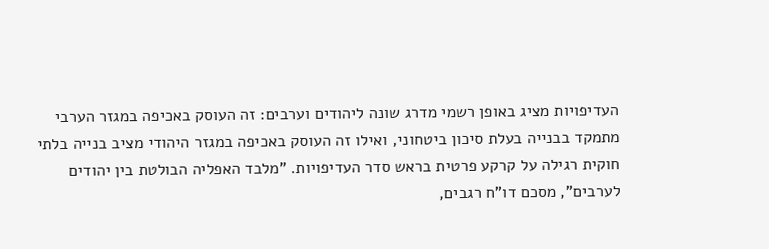העדיפויות מציג באופן רשמי מדרג שונה ליהודים וערבים: זה העוסק באכיפה במגזר הערבי מתמקד בבנייה בעלת סיכון ביטחוני, ואילו זה העוסק באכיפה במגזר היהודי מציב בנייה בלתי חוקית רגילה על קרקע פרטית בראש סדר העדיפויות. "מלבד האפליה הבולטת בין יהודים לערבים", מסכם דו"ח רגבים,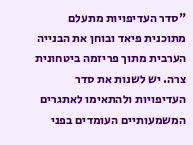"סדר העדיפויות מתעלם מתוכנית פיאד ובוחן את הבנייה הערבית מתוך פריזמה ביטחונית צרה. יש לשנות את סדר העדיפויות ולהתאימו לאתגרים המשמעותיים העומדים בפני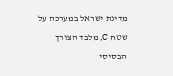מדינת ישראל במערכה על שטח C, מלבד הצורך הבסיסי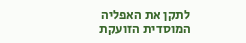לתקן את האפליה המוסדית הזועקת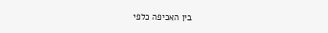בין האכיפה כלפי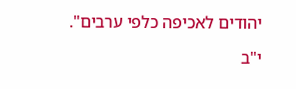יהודים לאכיפה כלפי ערבים".

י"ב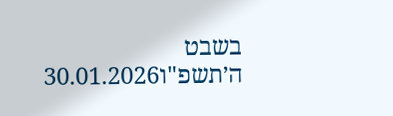בשבט ה׳תשפ"ו30.01.2026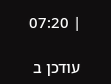| 07:20

עודכן ב